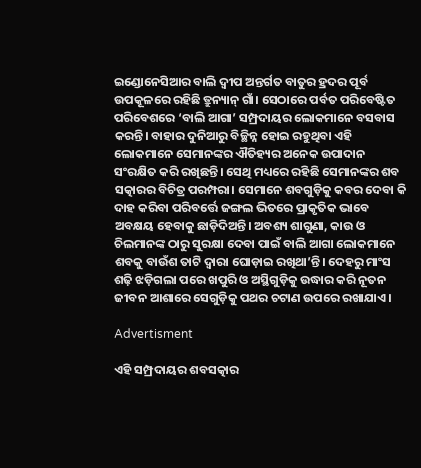ଇଣ୍ଡୋନେସିଆର ବାଲି ଦ୍ବୀପ ଅନ୍ତର୍ଗତ ବାତୁର ହ୍ରଦର ପୂର୍ବ ଉପକୂଳରେ ରହିଛି ତ୍ରୁନ୍ୟାନ୍‌ ଗାଁ। ସେଠାରେ ପର୍ବତ ପରିବେଷ୍ଟିତ ପରିବେଶରେ ‘ବାଲି ଆଗା’ ସମ୍ପ୍ରଦାୟର ଲୋକମାନେ ବସବାସ କରନ୍ତି। ବାହାର ଦୁନିଆରୁ ବିଚ୍ଛିନ୍ନ ହୋଇ ରହୁଥିବା ଏହି ଲୋକମାନେ ସେମାନଙ୍କର ଐତିହ୍ୟର ଅନେକ ଉପାଦାନ ସଂରକ୍ଷିତ କରି ରଖିଛନ୍ତି। ସେଥି ମଧ୍ୟରେ ରହିଛି ସେମାନଙ୍କର ଶବ ସତ୍କାରର ବିଚିତ୍ର ପରମ୍ପରା। ସେମାନେ ଶବଗୁଡ଼ିକୁ କବର ଦେବା କି ଦାହ କରିବା ପରିବର୍ତ୍ତେ ଜଙ୍ଗଲ ଭିତରେ ପ୍ରାକୃତିକ ଭାବେ ଅବକ୍ଷୟ ହେବାକୁ ଛାଡ଼ିଦିଅନ୍ତି। ଅବଶ୍ୟ ଶାଗୁଣା, କାଉ ଓ ଚିଲମାନଙ୍କ ଠାରୁ ସୁରକ୍ଷା ଦେବା ପାଇଁ ବାଲି ଆଗା ଲୋକମାନେ ଶବକୁ ବାଉଁଶ ତାଟି ଦ୍ବାରା ଘୋଡ଼ାଇ ରଖିଥା’ନ୍ତି। ଦେହରୁ ମାଂସ ଶଢ଼ି ଝଡ଼ିଗଲା ପରେ ଖପୁରି ଓ ଅସ୍ଥିଗୁଡ଼ିକୁ ଉଦ୍ଧାର କରି ନୂତନ ଜୀବନ ଆଶାରେ ସେଗୁଡ଼ିକୁ ପଥର ଚଟାଣ ଉପରେ ରଖାଯାଏ।

Advertisment

ଏହି ସମ୍ପ୍ରଦାୟର ଶବସତ୍କାର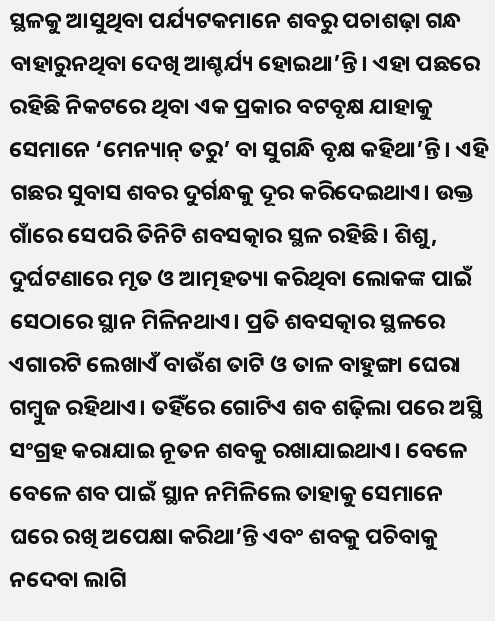ସ୍ଥଳକୁ ଆସୁଥିବା ପର୍ଯ୍ୟଟକମାନେ ଶବରୁ ପଚାଶଢ଼ା ଗନ୍ଧ ବାହାରୁନଥିବା ଦେଖି ଆଶ୍ଚର୍ଯ୍ୟ ହୋଇଥା’ନ୍ତି। ଏହା ପଛରେ ରହିଛି ନିକଟରେ ଥିବା ଏକ ପ୍ରକାର ବଟବୃକ୍ଷ ଯାହାକୁ ସେମାନେ ‘ମେନ୍ୟାନ୍‌ ତରୁ’ ବା ସୁଗନ୍ଧି ବୃକ୍ଷ କହିଥା’ନ୍ତି। ଏହି ଗଛର ସୁବାସ ଶବର ଦୁର୍ଗନ୍ଧକୁ ଦୂର କରିଦେଇଥାଏ। ଉକ୍ତ ଗାଁରେ ସେପରି ତିନିଟି ଶବସତ୍କାର ସ୍ଥଳ ରହିଛି। ଶିଶୁ, ଦୁର୍ଘଟଣାରେ ମୃତ ଓ ଆତ୍ମହତ୍ୟା କରିଥିବା ଲୋକଙ୍କ ପାଇଁ ସେଠାରେ ସ୍ଥାନ ମିଳିନଥାଏ। ପ୍ରତି ଶବସତ୍କାର ସ୍ଥଳରେ ଏଗାରଟି ଲେଖାଏଁ ବାଉଁଶ ତାଟି ଓ ତାଳ ବାହୁଙ୍ଗା ଘେରା ଗମ୍ବୁଜ ରହିଥାଏ। ତହିଁରେ ଗୋଟିଏ ଶବ ଶଢ଼ିଲା ପରେ ଅସ୍ଥି ସଂଗ୍ରହ କରାଯାଇ ନୂତନ ଶବକୁ ରଖାଯାଇଥାଏ। ବେଳେ ବେଳେ ଶବ ପାଇଁ ସ୍ଥାନ ନମିଳିଲେ ତାହାକୁ ସେମାନେ ଘରେ ରଖି ଅପେକ୍ଷା କରିଥା’ନ୍ତି ଏବଂ ଶବକୁ ପଚିବାକୁ ନଦେବା ଲାଗି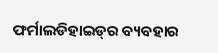ଫର୍ମାଲଡିହାଇଡ୍‌ର ବ୍ୟବହାର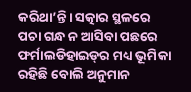କରିଥା’ନ୍ତି। ସତ୍କାର ସ୍ଥଳରେ ପଚା ଗନ୍ଧ ନ ଆସିବା ପଛରେ ଫର୍ମାଲଡିହାଇଡ୍‌ର ମଧ୍ୟ ଭୂମିକା ରହିଛି ବୋଲି ଅନୁମାନ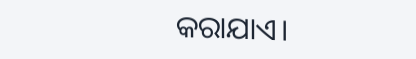କରାଯାଏ।